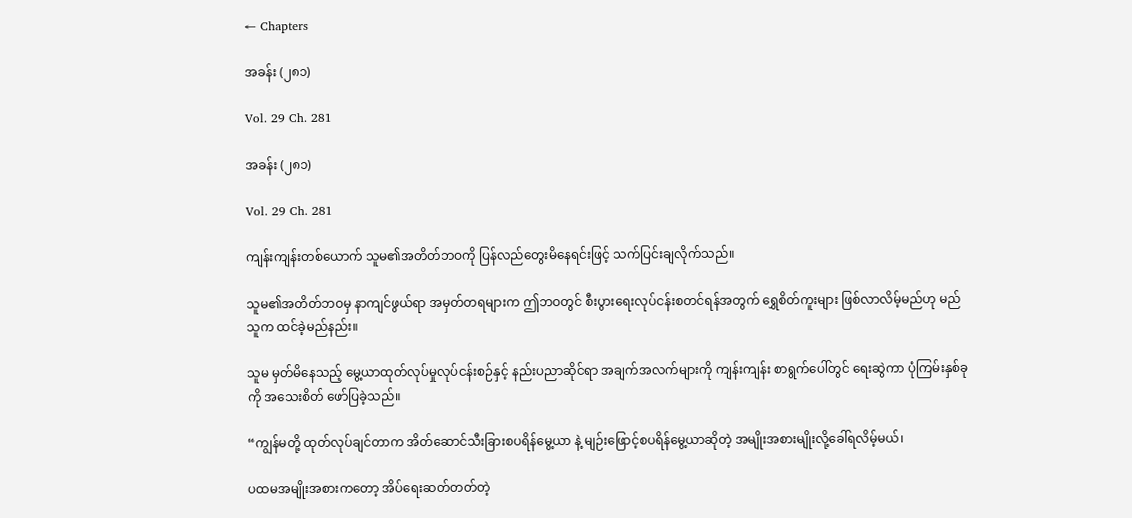← Chapters

အခန်း (၂၈၁)

Vol. 29 Ch. 281

အခန်း (၂၈၁)

Vol. 29 Ch. 281

ကျန်းကျန်းတစ်ယောက် သူမ၏အတိတ်ဘဝကို ပြန်လည်တွေးမိနေရင်းဖြင့် သက်ပြင်းချလိုက်သည်။

သူမ၏အတိတ်ဘဝမှ နာကျင်ဖွယ်ရာ အမှတ်တရများက ဤဘဝတွင် စီးပွားရေးလုပ်ငန်းစတင်ရန်အတွက် ရွှေစိတ်ကူးများ ဖြစ်လာလိမ့်မည်ဟု မည်သူက ထင်ခဲ့မည်နည်း။

သူမ မှတ်မိနေသည့် မွေ့ယာထုတ်လုပ်မှုလုပ်ငန်းစဉ်နှင့် နည်းပညာဆိုင်ရာ အချက်အလက်များကို ကျန်းကျန်း စာရွက်ပေါ်တွင် ရေးဆွဲကာ ပုံကြမ်းနှစ်ခုကို အသေးစိတ် ဖော်ပြခဲ့သည်။

“ကျွန်မတို့ ထုတ်လုပ်ချင်တာက အိတ်ဆောင်သီးခြားစပရိန်မွေ့ယာ နဲ့ မျဉ်းဖြောင့်စပရိန်မွေ့ယာဆိုတဲ့ အမျိုးအစားမျိုးလို့ခေါ်ရလိမ့်မယ်၊

ပထမအမျိုးအစားကတော့ အိပ်ရေးဆတ်တတ်တဲ့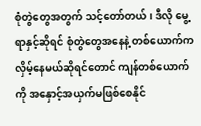စုံတွဲတွေအတွက် သင့်တော်တယ်၊ ဒီလို မွေ့ရာနှင့်ဆိုရင် စုံတွဲတွေအနေနဲ့ တစ်ယောက်က လှိမ့်နေမယ်ဆိုရင်တောင် ကျန်တစ်ယောက်ကို အနှောင့်အယှက်မဖြစ်စေနိုင်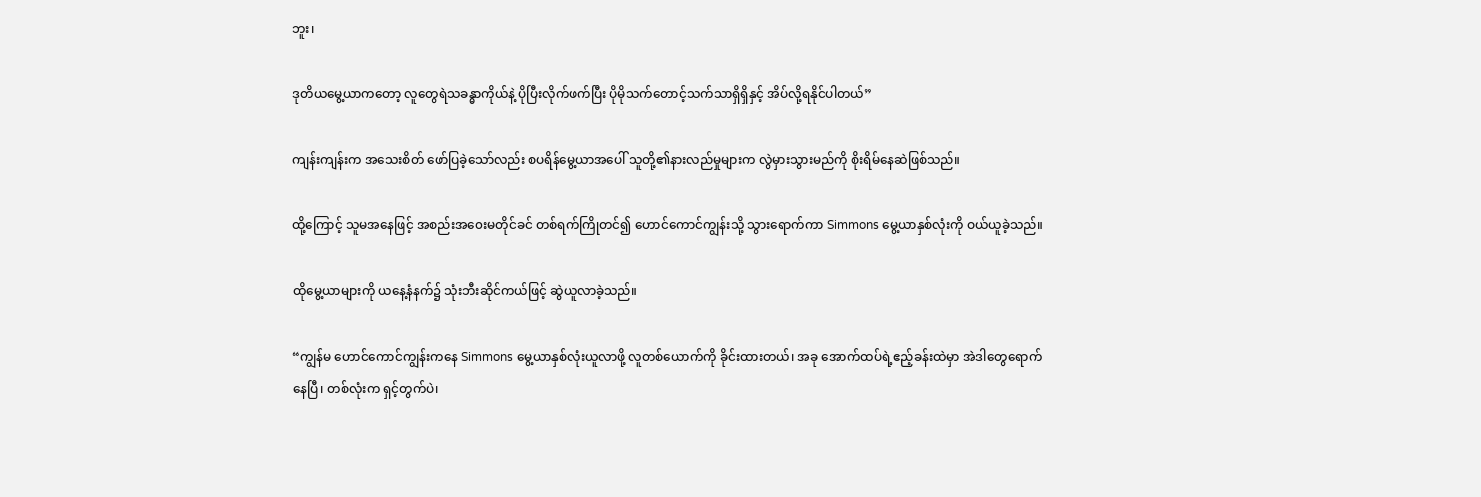ဘူး၊

ဒုတိယမွေ့ယာကတော့ လူတွေရဲသခန္ဓာကိုယ်နဲ့ ပိုပြီးလိုက်ဖက်ပြီး ပိုမိုသက်တောင့်သက်သာရှိရှိနှင့် အိပ်လို့ရနိုင်ပါတယ်”

ကျန်းကျန်းက အသေးစိတ် ဖော်ပြခဲ့သော်လည်း စပရိန်မွေ့ယာအပေါ် သူတို့၏နားလည်မှုများက လွဲမှားသွားမည်ကို စိုးရိမ်နေဆဲဖြစ်သည်။

ထို့ကြောင့် သူမအနေဖြင့် အစည်းအ၀ေးမတိုင်ခင် တစ်ရက်ကြိုတင်၍ ဟောင်ကောင်ကျွန်းသို့ သွားရောက်ကာ Simmons မွေ့ယာနှစ်လုံးကို ဝယ်ယူခဲ့သည်။

ထိုမွေ့ယာများကို ယနေ့နံနက်၌ သုံးဘီးဆိုင်ကယ်ဖြင့် ဆွဲယူလာခဲ့သည်။

“ကျွန်မ ဟောင်ကောင်ကျွန်းကနေ Simmons မွေ့ယာနှစ်လုံးယူလာဖို့ လူတစ်ယောက်ကို ခိုင်းထားတယ်၊ အခု အောက်ထပ်ရဲ့ဧည့်ခန်းထဲမှာ အဲဒါတွေရောက်နေပြီ၊ တစ်လုံးက ရှင့်တွက်ပဲ၊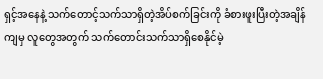ရှင့်အနေနဲ့ သက်တောင့်သက်သာရှိတဲ့အိပ်စက်ခြင်းကို ခံစားဖူးပြီးတဲ့အချိန်ကျမှ လူတွေအတွက် သက်တောင်းသက်သာရှိစေနိုင်မဲ့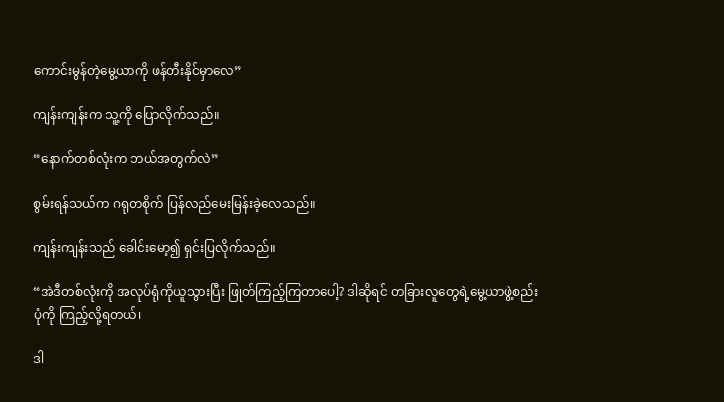ကောင်းမွန်တဲ့မွေ့ယာကို ဖန်တီးနိုင်မှာလေ”

ကျန်းကျန်းက သူ့ကို ပြောလိုက်သည်။

“နောက်တစ်လုံးက ဘယ်အတွက်လဲ”

စွမ်းရန်သယ်က ဂရုတစိုက် ပြန်လည်မေးမြန်းခဲ့လေသည်။

ကျန်းကျန်းသည် ခေါင်းမော့၍ ရှင်းပြလိုက်သည်။

“အဲဒီတစ်လုံးကို အလုပ်ရုံကိုယူသွားပြီး ဖြုတ်ကြည့်ကြတာပေါ့? ဒါဆိုရင် တခြားလူတွေရဲ့မွေ့ယာဖွဲ့စည်းပုံကို ကြည့်လို့ရတယ်၊

ဒါ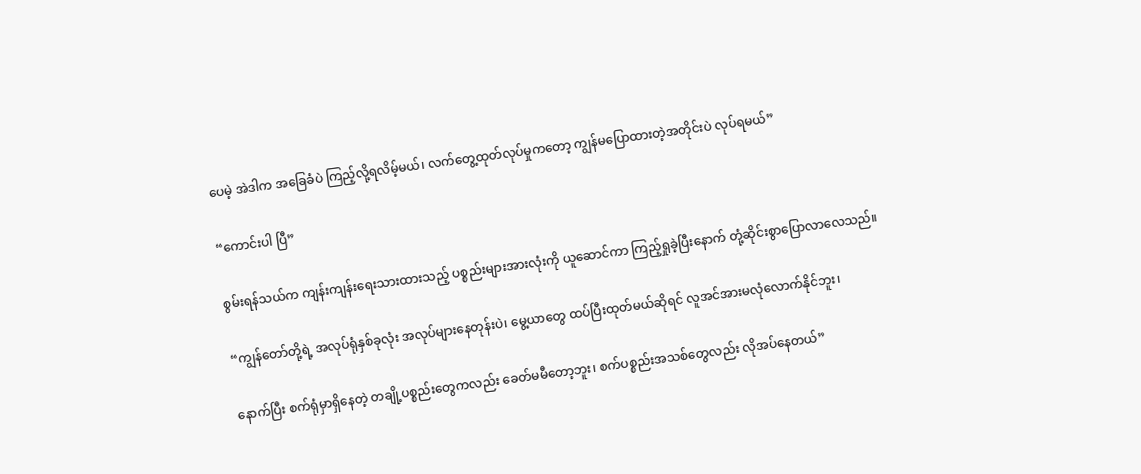ပေမဲ့ အဲဒါက အခြေခံပဲ ကြည့်လို့ရလိမ့်မယ်၊ လက်တွေ့ထုတ်လုပ်မှုကတော့ ကျွန်မပြောထားတဲ့အတိုင်းပဲ လုပ်ရမယ်”

“ကောင်းပါ ပြီ”

စွမ်းရန်သယ်က ကျန်းကျန်းရေးသားထားသည့် ပစ္စည်းများအားလုံးကို ယူဆောင်ကာ ကြည့်ရှုခဲ့ပြီးနောက် တုံ့ဆိုင်းစွာပြောလာလေသည်။

“ကျွန်တော်တို့ရဲ့ အလုပ်ရုံနှစ်ခုလုံး အလုပ်များနေတုန်းပဲ၊ မွေ့ယာတွေ ထပ်ပြီးထုတ်မယ်ဆိုရင် လူအင်အားမလုံလောက်နိုင်ဘူး၊

နောက်ပြီး စက်ရုံမှာရှိနေတဲ့ တချို့ပစ္စည်းတွေကလည်း ခေတ်မမီတော့ဘူး၊ စက်ပစ္စည်းအသစ်တွေလည်း လိုအပ်နေတယ်”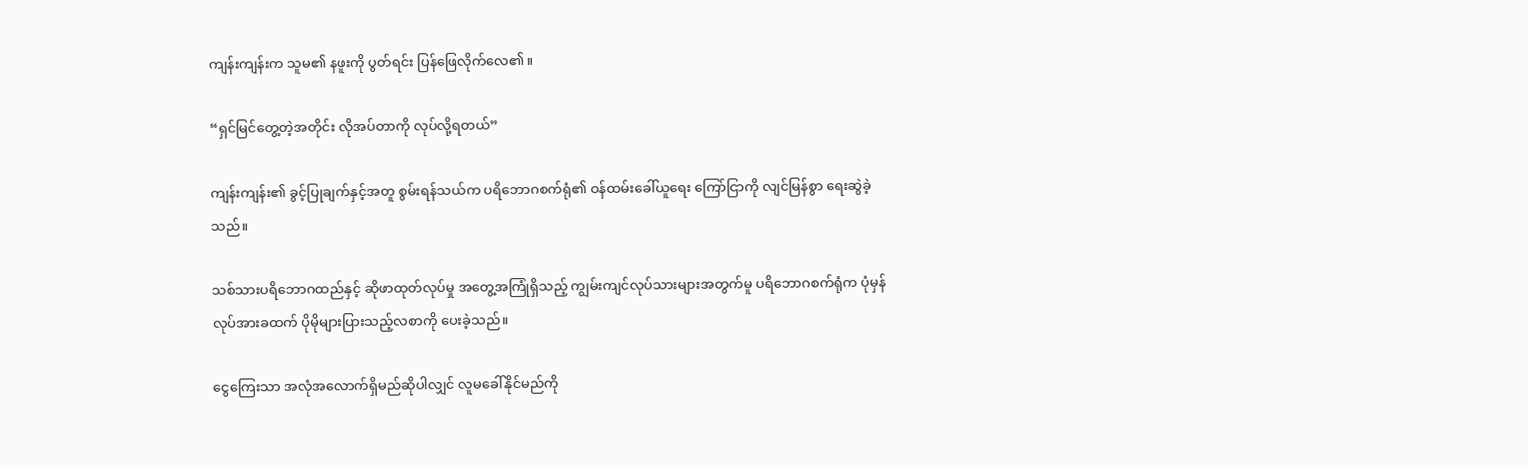ကျန်းကျန်းက သူမ၏ နဖူးကို ပွတ်ရင်း ပြန်ဖြေလိုက်လေ၏။

“ရှင်မြင်တွေ့တဲ့အတိုင်း လိုအပ်တာကို လုပ်လို့ရတယ်”

ကျန်းကျန်း၏ ခွင့်ပြုချက်နှင့်အတူ စွမ်းရန်သယ်က ပရိဘောဂစက်ရုံ၏ ဝန်ထမ်းခေါ်ယူရေး ကြော်ငြာကို လျင်မြန်စွာ ရေးဆွဲခဲ့သည်။

သစ်သားပရိဘောဂထည်နှင့် ဆိုဖာထုတ်လုပ်မှု အတွေ့အကြုံရှိသည့် ကျွမ်းကျင်လုပ်သားများအတွက်မူ ပရိဘောဂစက်ရုံက ပုံမှန်လုပ်အားခထက် ပိုမိုများပြားသည့်လစာကို ပေးခဲ့သည်။

ငွေကြေးသာ အလုံအလောက်ရှိမည်ဆိုပါလျှင် လူမခေါ်နိုင်မည်ကို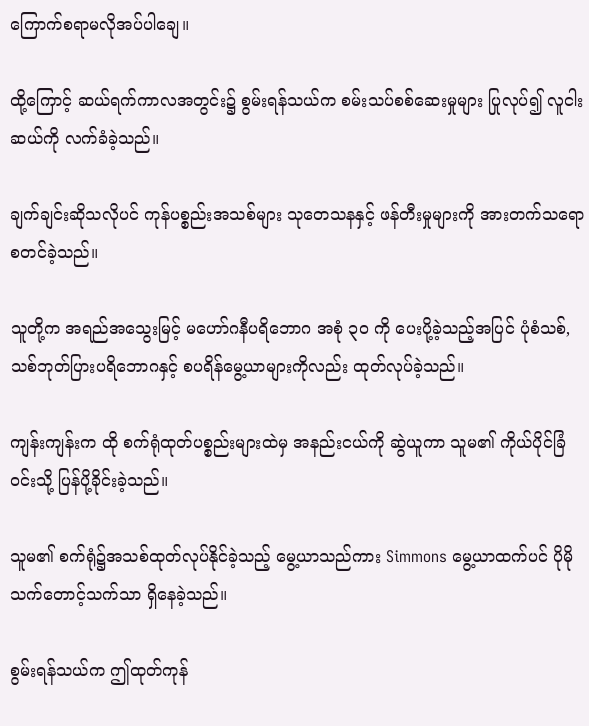ကြောက်စရာမလိုအပ်ပါချေ။

ထို့ကြောင့် ဆယ်ရက်ကာလအတွင်း၌ စွမ်းရန်သယ်က စမ်းသပ်စစ်ဆေးမှုများ ပြုလုပ်၍ လူငါးဆယ်ကို လက်ခံခဲ့သည်။

ချက်ချင်းဆိုသလိုပင် ကုန်ပစ္စည်းအသစ်များ သုတေသနနှင့် ဖန်တီးမှုများကို အားတက်သရော စတင်ခဲ့သည်။

သူတို့က အရည်အသွေးမြင့် မဟော်ဂနီပရိဘောဂ အစုံ ၃၀ ကို ပေးပို့ခဲ့သည့်အပြင် ပုံစံသစ်, သစ်ဘုတ်ပြားပရိဘောဂနှင့် စပရိန်မွေ့ယာများကိုလည်း ထုတ်လုပ်ခဲ့သည်။

ကျန်းကျန်းက ထို စက်ရုံထုတ်ပစ္စည်းများထဲမှ အနည်းငယ်ကို ဆွဲယူကာ သူမ၏ ကိုယ်ပိုင်ခြံဝင်းသို့ ပြန်ပို့ခိုင်းခဲ့သည်။

သူမ၏ စက်ရုံ၌အသစ်ထုတ်လုပ်နိုင်ခဲ့သည့် မွေ့ယာသည်ကား Simmons မွေ့ယာထက်ပင် ပိုမိုသက်တောင့်သက်သာ ရှိနေခဲ့သည်။

စွမ်းရန်သယ်က ဤထုတ်ကုန်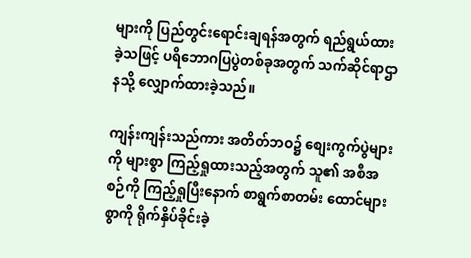များကို ပြည်တွင်းရောင်းချရန်အတွက် ရည်ရွယ်ထားခဲ့သဖြင့် ပရိဘောဂပြပွဲတစ်ခုအတွက် သက်ဆိုင်ရာဌာနသို့ လျှောက်ထားခဲ့သည်။

ကျန်းကျန်းသည်ကား အတိတ်ဘဝ၌ စျေးကွက်ပွဲများကို များစွာ ကြည့်ရှုထားသည့်အတွက် သူ၏ အစီအစဉ်ကို ကြည့်ရှုပြီးနောက် စာရွက်စာတမ်း ထောင်များစွာကို ရိုက်နှိပ်ခိုင်းခဲ့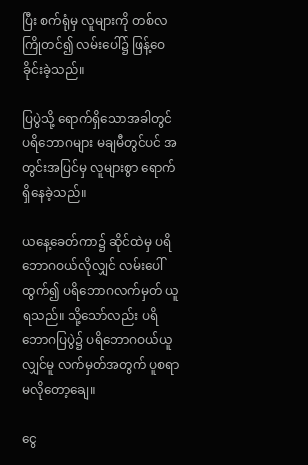ပြီး စက်ရုံမှ လူများကို တစ်လကြိုတင်၍ လမ်းပေါ်၌ ဖြန့်ဝေခိုင်းခဲ့သည်။

ပြပွဲသို့ ရောက်ရှိသောအခါတွင် ပရိဘောဂများ မချမီတွင်ပင် အတွင်းအပြင်မှ လူများစွာ ရောက်ရှိနေခဲ့သည်။

ယနေ့ခေတ်ကာ၌ ဆိုင်ထဲမှ ပရိဘောဂဝယ်လိုလျှင် လမ်းပေါ်ထွက်၍ ပရိဘောဂလက်မှတ် ယူရသည်။ သို့သော်လည်း ပရိဘောဂပြပွဲ၌ ပရိဘောဂဝယ်ယူလျှင်မူ လက်မှတ်အတွက် ပူစရာ မလိုတော့ချေ။

ငွေ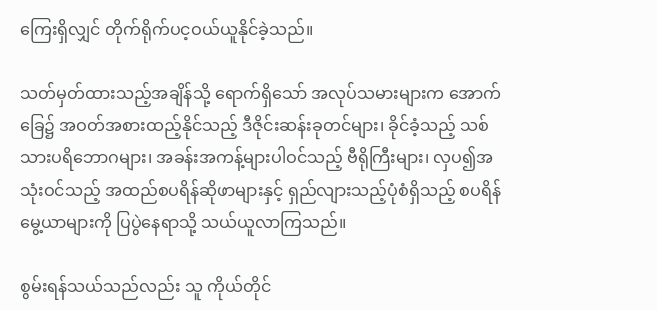ကြေးရှိလျှင် တိုက်ရိုက်ပင့ဝယ်ယူနိုင်ခဲ့သည်။

သတ်မှတ်ထားသည့်အချိန်သို့ ရောက်ရှိသော် အလုပ်သမားများက အောက်ခြေ၌ အဝတ်အစားထည့်နိုင်သည့် ဒီဇိုင်းဆန်းခုတင်များ၊ ခိုင်ခံ့သည့် သစ်သားပရိဘောဂများ၊ အခန်းအကန့်များပါဝင်သည့် ဗီရိုကြီးများ၊ လှပ၍အသုံးဝင်သည့် အထည်စပရိန်ဆိုဖာများနှင့် ရှည်လျားသည့်ပုံစံရှိသည့် စပရိန်မွေ့ယာများကို ပြပွဲနေရာသို့ သယ်ယူလာကြသည်။

စွမ်းရန်သယ်သည်လည်း သူ ကိုယ်တိုင်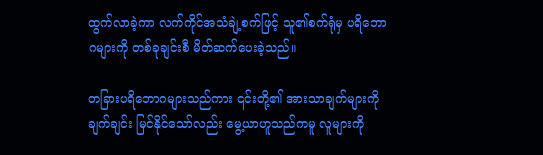ထွက်လာခဲ့ကာ လက်ကိုင်အသံချဲ့စက်ဖြင့် သူ၏စက်ရုံမှ ပရိဘောဂများကို တစ်ခုချင်းစီ မိတ်ဆက်ပေးခဲ့သည်။

တခြားပရိဘောဂများသည်ကား ၎င်းတို့၏ အားသာချက်များကို ချက်ချင်း မြင်နိုင်သော်လည်း မွေ့ယာဟူသည်ကမူ လူများကို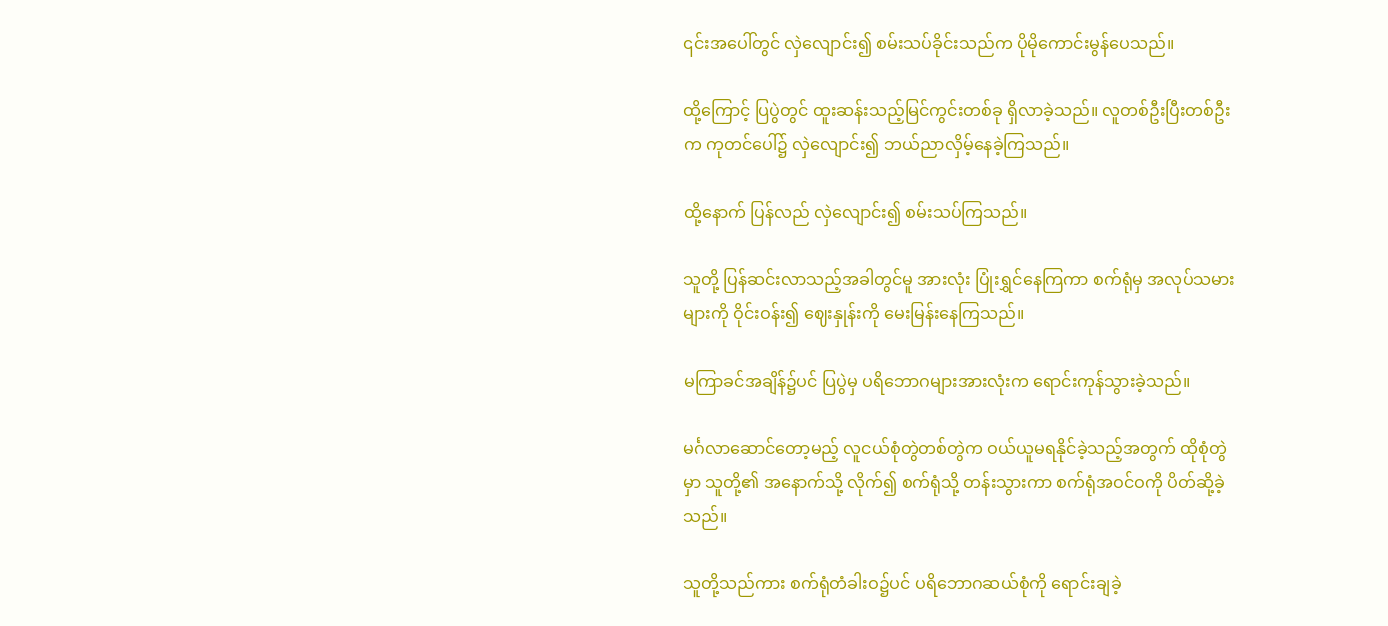၎င်းအပေါ်တွင် လှဲလျောင်း၍ စမ်းသပ်ခိုင်းသည်က ပိုမိုကောင်းမွန်ပေသည်။

ထို့ကြောင့် ပြပွဲတွင် ထူးဆန်းသည့်မြင်ကွင်းတစ်ခု ရှိလာခဲ့သည်။ လူတစ်ဦးပြီးတစ်ဦးက ကုတင်ပေါ်၌ လှဲလျောင်း၍ ဘယ်ညာလှိမ့်နေခဲ့ကြသည်။

ထို့နောက် ပြန်လည် လှဲလျောင်း၍ စမ်းသပ်ကြသည်။

သူတို့ ပြန်ဆင်းလာသည့်အခါတွင်မူ အားလုံး ပြုံးရွှင်နေကြကာ စက်ရုံမှ အလုပ်သမားများကို ဝိုင်းဝန်း၍ ဈေးနှုန်းကို မေးမြန်းနေကြသည်။

မကြာခင်အချိန်၌ပင် ပြပွဲမှ ပရိဘောဂများအားလုံးက ရောင်းကုန်သွားခဲ့သည်။

မင်္ဂလာဆောင်တော့မည့် လူငယ်စုံတွဲတစ်တွဲက ဝယ်ယူမရနိုင်ခဲ့သည့်အတွက် ထိုစုံတွဲမှာ သူတို့၏ အနောက်သို့ လိုက်၍ စက်ရုံသို့ တန်းသွားကာ စက်ရုံအဝင်ဝကို ပိတ်ဆို့ခဲ့သည်။

သူတို့သည်ကား စက်ရုံတံခါးဝ၌ပင် ပရိဘောဂဆယ်စုံကို ရောင်းချခဲ့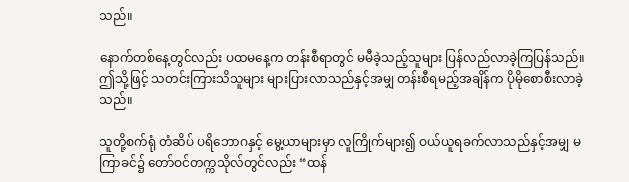သည်။

နောက်တစ်နေ့တွင်လည်း ပထမနေ့က တန်းစီရာတွင် မမီခဲ့သည့်သူများ ပြန်လည်လာခဲ့ကြပြန်သည်။ ဤသို့ဖြင့် သတင်းကြားသိသူများ များပြားလာသည်နှင့်အမျှ တန်းစီရမည့်အချိန်က ပိုမိုစောစီးလာခဲ့သည်။

သူတို့စက်ရုံ တံဆိပ် ပရိဘောဂနှင့် မွေ့ယာများမှာ လူကြိုက်များ၍ ဝယ်ယူရခက်လာသည်နှင့်အမျှ မကြာခင်၌ တော်ဝင်တက္ကသိုလ်တွင်လည်း “ထန်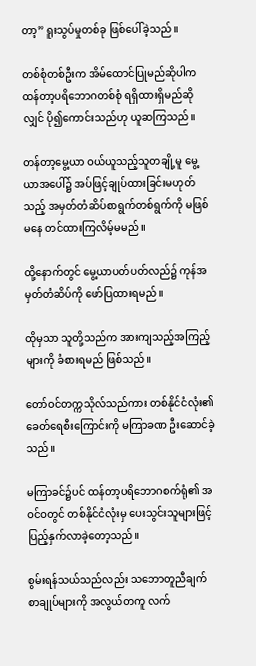တာ့” ရူးသွပ်မှုတစ်ခု ဖြစ်ပေါ်ခဲ့သည်။

တစ်စုံတစ်ဦးက အိမ်ထောင်ပြုမည်ဆိုပါက ထန်တာ့ပရိဘောဂတစ်စုံ ရရှိထားရှိမည်ဆိုလျှင် ပို၍ကောင်းသည်ဟု ယူဆကြသည်။

တန်တာ့မွေ့ယာ ဝယ်ယူသည့်သူတချို့မူ မွေ့ယာအပေါ်၌ အပ်ဖြင့်ချုပ်ထားခြင်းမဟုတ်သည့် အမှတ်တံဆိပ်စာရွက်တစ်ရွက်ကို မဖြစ်မနေ တင်ထားကြလိမ့်မမည်။

ထို့နောက်တွင် မွေ့ယာပတ်ပတ်လည်၌ ကုန်အမှတ်တံဆိပ်ကို ဖော်ပြထားရမည်။

ထိုမှသာ သူတို့သည်က အားကျသည့်အကြည့်များကို ခံစားရမည် ဖြစ်သည်။

တော်ဝင်တက္ကသိုလ်သည်ကား တစ်နိုင်ငံလုံး၏ ခေတ်ရေစီးကြောင်းကို မကြာခဏ ဦးဆောင်ခဲ့သည်။

မကြာခင်၌ပင် ထန်တာ့ပရိဘောဂစက်ရုံ၏ အဝင်ဝတွင် တစ်နိုင်ငံလုံးမှ ပေးသွင်းသူများဖြင့် ပြည့်နှက်လာခဲ့တော့သည်။

စွမ်းရန်သယ်သည်လည်း သဘောတူညီချက်စာချုပ်များကို အလွယ်တကူ လက်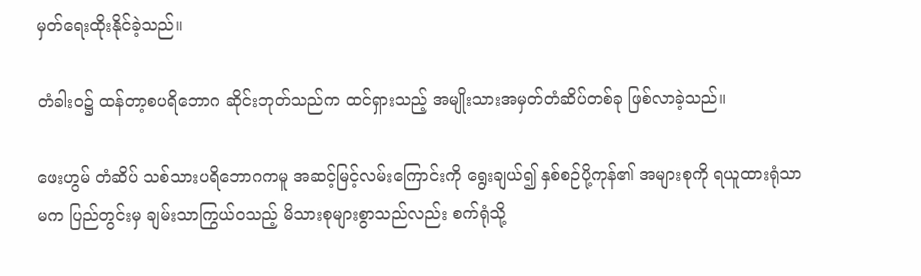မှတ်ရေးထိုးနိုင်ခဲ့သည်။

တံခါးဝ၌ ထန်တာ့စပရိဘောဂ ဆိုင်းဘုတ်သည်က ထင်ရှားသည့် အမျိုးသားအမှတ်တံဆိပ်တစ်ခု ဖြစ်လာခဲ့သည်။

ဖေးဟွမ် တံဆိပ် သစ်သားပရိဘောဂကမူ အဆင့်မြင့်လမ်းကြောင်းကို ရွေးချယ်၍ နှစ်စဉ်ပို့ကုန်၏ အများစုကို ရယူထားရုံသာမက ပြည်တွင်းမှ ချမ်းသာကြွယ်ဝသည့် မိသားစုများစွာသည်လည်း စက်ရုံသို့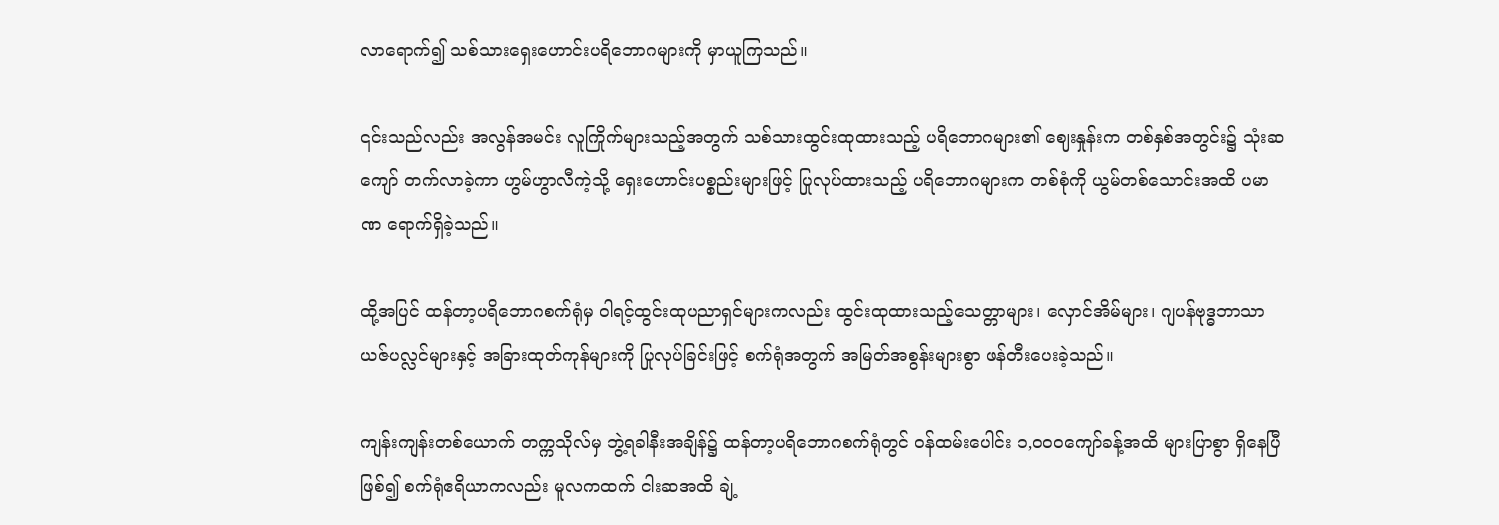လာရောက်၍ သစ်သားရှေးဟောင်းပရိဘောဂများကို မှာယူကြသည်။

၎င်းသည်လည်း အလွန်အမင်း လူကြိုက်များသည့်အတွက် သစ်သားထွင်းထုထားသည့် ပရိဘောဂများ၏ ဈေးနှုန်းက တစ်နှစ်အတွင်း၌ သုံးဆကျော် တက်လာခဲ့ကာ ဟွမ်ဟွာလီကဲ့သို့ ရှေးဟောင်းပစ္စည်းများဖြင့် ပြုလုပ်ထားသည့် ပရိဘောဂများက တစ်စုံကို ယွမ်တစ်သောင်းအထိ ပမာဏ ရောက်ရှိခဲ့သည်။

ထို့အပြင် ထန်တာ့ပရိဘောဂစက်ရုံမှ ဝါရင့်ထွင်းထုပညာရှင်များကလည်း ထွင်းထုထားသည့်သေတ္တာများ၊ လှောင်အိမ်များ၊ ဂျပန်ဗုဒ္ဓဘာသာယဇ်ပလ္လင်များနှင့် အခြားထုတ်ကုန်များကို ပြုလုပ်ခြင်းဖြင့် စက်ရုံအတွက် အမြတ်အစွန်းများစွာ ဖန်တီးပေးခဲ့သည်။

ကျန်းကျန်းတစ်ယောက် တက္ကသိုလ်မှ ဘွဲ့ရခါနီးအချိန်၌ ထန်တာ့ပရိဘောဂစက်ရုံတွင် ဝန်ထမ်းပေါင်း ၁,၀၀၀ကျော်ခန့်အထိ များပြာစွာ ရှိနေပြီဖြစ်၍ စက်ရုံဧရိယာကလည်း မူလကထက် ငါးဆအထိ ချဲ့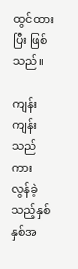ထွင်ထားပြီး ဖြစ်သည်။

ကျန်းကျန်းသည်ကား လွန်ခဲ့သည့်နှစ်နှစ်အ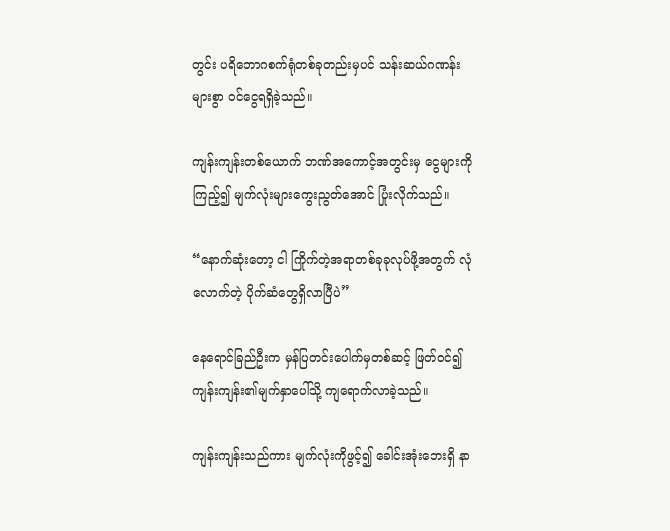တွင်း ပရိဘောဂစက်ရုံတစ်ခုတည်းမှပင် သန်းဆယ်ဂဏန်းများစွာ ဝင်ငွေရရှိခဲ့သည်။

ကျန်းကျန်းတစ်ယောက် ဘဏ်အကောင့်အတွင်းမှ ငွေများကို ကြည့်၍ မျက်လုံးများကွေးညွတ်အောင် ပြုံးလိုက်သည်။

“နောက်ဆုံးတော့ ငါ ကြိုက်တဲ့အရာတစ်ခုခုလုပ်ဖို့အတွက် လုံလောက်တဲ့ ပိုက်ဆံတွေရှိလာပြီပဲ”

နေရောင်ခြည်ဦးက မှန်ပြတင်းပေါက်မှတစ်ဆင့် ဖြတ်ဝင်၍ ကျန်းကျန်း၏မျက်နှာပေါ်သို့ ကျရောက်လာခဲ့သည်။

ကျန်းကျန်းသည်ကား မျက်လုံးကိုဖွင့်၍ ခေါင်းအုံးဘေးရှိ နာ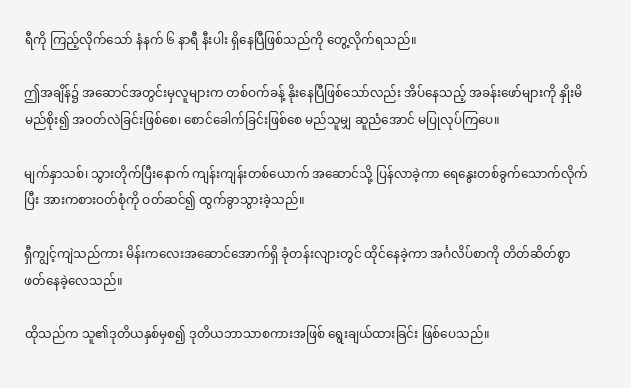ရီကို ကြည့်လိုက်သော် နံနက် ၆ နာရီ နီးပါး ရှိနေပြီဖြစ်သည်ကို တွေ့လိုက်ရသည်။

ဤအချိန်၌ အဆောင်အတွင်းမှလူများက တစ်ဝက်ခန့် နိုးနေပြီဖြစ်သော်လည်း အိပ်နေသည့် အခန်းဖော်များကို နှိုးမိမည်စိုး၍ အဝတ်လဲခြင်းဖြစ်စေ၊ စောင်ခေါက်ခြင်းဖြစ်စေ မည်သူမျှ ဆူညံအောင် မပြုလုပ်ကြပေ။

မျက်နှာသစ်၊ သွားတိုက်ပြီးနောက် ကျန်းကျန်းတစ်ယောက် အဆောင်သို့ ပြန်လာခဲ့ကာ ရေနွေးတစ်ခွက်သောက်လိုက်ပြီး အားကစားဝတ်စုံကို ဝတ်ဆင်၍ ထွက်ခွာသွားခဲ့သည်။

ရှီကျွင့်ကျဲသည်ကား မိန်းကလေးအဆောင်အောက်ရှိ ခုံတန်းလျားတွင် ထိုင်နေခဲ့ကာ အင်္ဂလိပ်စာကို တိတ်ဆိတ်စွာ ဖတ်နေခဲ့လေသည်။

ထိုသည်က သူ၏ဒုတိယနှစ်မှစ၍ ဒုတိယဘာသာစကားအဖြစ် ရွေးချယ်ထားခြင်း ဖြစ်ပေသည်။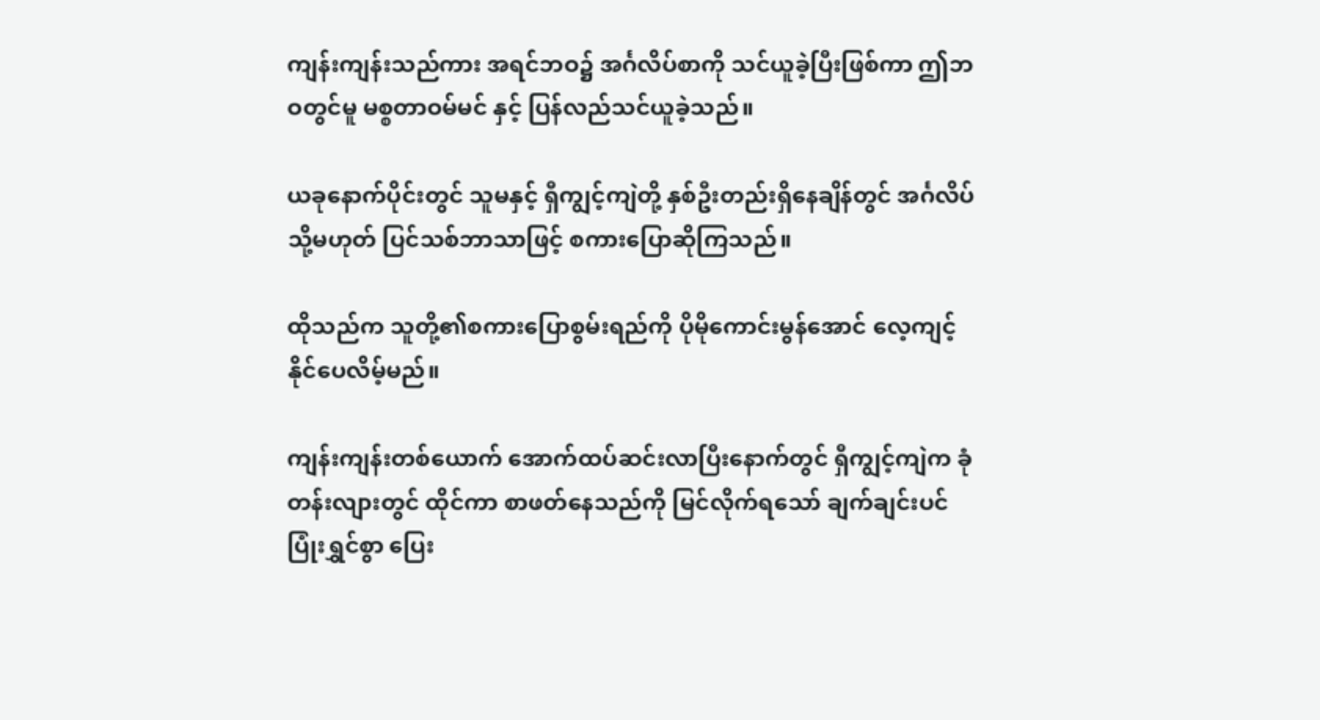ကျန်းကျန်းသည်ကား အရင်ဘဝ၌ အင်္ဂလိပ်စာကို သင်ယူခဲ့ပြီးဖြစ်ကာ ဤဘဝတွင်မူ မစ္စတာဝမ်မင် နှင့် ပြန်လည်သင်ယူခဲ့သည်။

ယခုနောက်ပိုင်းတွင် သူမနှင့် ရှီကျွင့်ကျဲတို့ နှစ်ဦးတည်းရှိနေချိန်တွင် အင်္ဂလိပ် သို့မဟုတ် ပြင်သစ်ဘာသာဖြင့် စကားပြောဆိုကြသည်။

ထိုသည်က သူတို့၏စကားပြောစွမ်းရည်ကို ပိုမိုကောင်းမွန်အောင် လေ့ကျင့်နိုင်ပေလိမ့်မည်။

ကျန်းကျန်းတစ်ယောက် အောက်ထပ်ဆင်းလာပြီးနောက်တွင် ရှီကျွင့်ကျဲက ခုံတန်းလျားတွင် ထိုင်ကာ စာဖတ်နေသည်ကို မြင်လိုက်ရသော် ချက်ချင်းပင် ပြုံးရွှင်စွာ ပြေး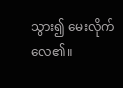သွား၍ မေးလိုက်လေ၏။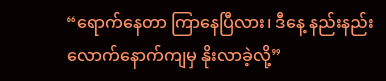“ရောက်နေတာ ကြာနေပြီလား၊ ဒီနေ့ နည်းနည်းလောက်နောက်ကျမှ နိုးလာခဲ့လို့”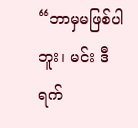“ဘာမှမဖြစ်ပါဘူး၊ မင်း ဒီရက်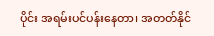ပိုင်း အရမ်းပင်ပန်းနေတာ၊ အတတ်နိုင်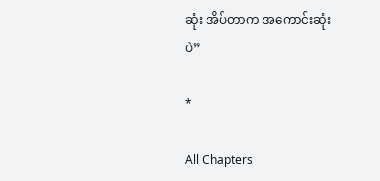ဆုံး အိပ်တာက အကောင်းဆုံးပဲ”

*

All Chapters